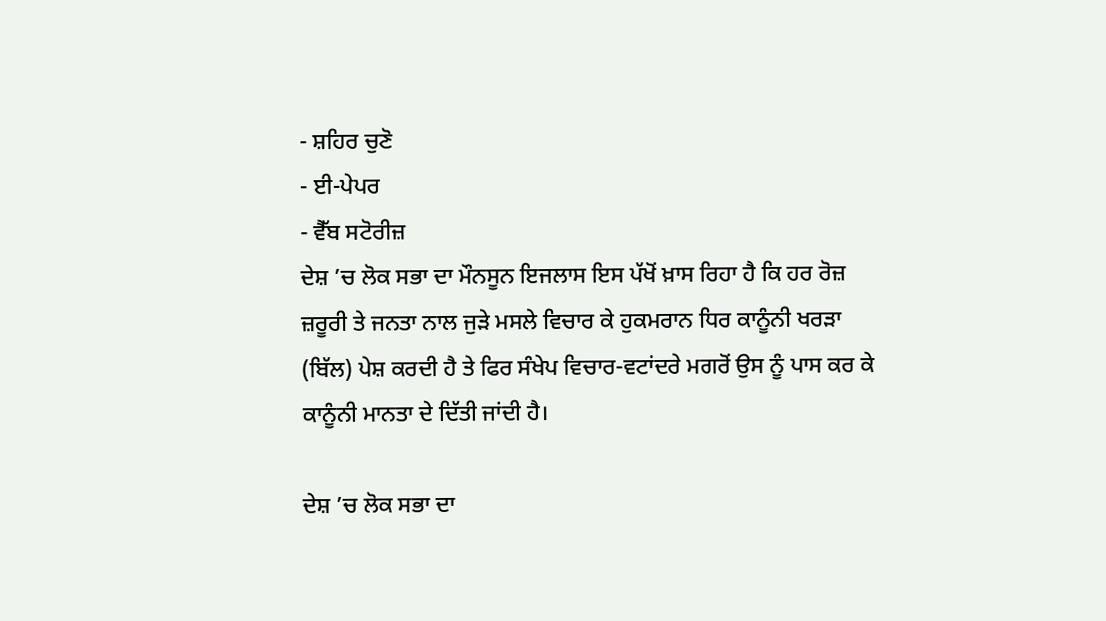- ਸ਼ਹਿਰ ਚੁਣੋ
- ਈ-ਪੇਪਰ
- ਵੈੱਬ ਸਟੋਰੀਜ਼
ਦੇਸ਼ ’ਚ ਲੋਕ ਸਭਾ ਦਾ ਮੌਨਸੂਨ ਇਜਲਾਸ ਇਸ ਪੱਖੋਂ ਖ਼ਾਸ ਰਿਹਾ ਹੈ ਕਿ ਹਰ ਰੋਜ਼ ਜ਼ਰੂਰੀ ਤੇ ਜਨਤਾ ਨਾਲ ਜੁੜੇ ਮਸਲੇ ਵਿਚਾਰ ਕੇ ਹੁਕਮਰਾਨ ਧਿਰ ਕਾਨੂੰਨੀ ਖਰੜਾ (ਬਿੱਲ) ਪੇਸ਼ ਕਰਦੀ ਹੈ ਤੇ ਫਿਰ ਸੰਖੇਪ ਵਿਚਾਰ-ਵਟਾਂਦਰੇ ਮਗਰੋਂ ਉਸ ਨੂੰ ਪਾਸ ਕਰ ਕੇ ਕਾਨੂੰਨੀ ਮਾਨਤਾ ਦੇ ਦਿੱਤੀ ਜਾਂਦੀ ਹੈ।

ਦੇਸ਼ ’ਚ ਲੋਕ ਸਭਾ ਦਾ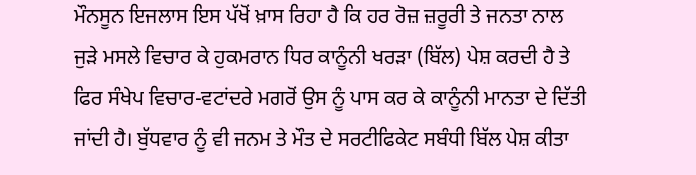ਮੌਨਸੂਨ ਇਜਲਾਸ ਇਸ ਪੱਖੋਂ ਖ਼ਾਸ ਰਿਹਾ ਹੈ ਕਿ ਹਰ ਰੋਜ਼ ਜ਼ਰੂਰੀ ਤੇ ਜਨਤਾ ਨਾਲ ਜੁੜੇ ਮਸਲੇ ਵਿਚਾਰ ਕੇ ਹੁਕਮਰਾਨ ਧਿਰ ਕਾਨੂੰਨੀ ਖਰੜਾ (ਬਿੱਲ) ਪੇਸ਼ ਕਰਦੀ ਹੈ ਤੇ ਫਿਰ ਸੰਖੇਪ ਵਿਚਾਰ-ਵਟਾਂਦਰੇ ਮਗਰੋਂ ਉਸ ਨੂੰ ਪਾਸ ਕਰ ਕੇ ਕਾਨੂੰਨੀ ਮਾਨਤਾ ਦੇ ਦਿੱਤੀ ਜਾਂਦੀ ਹੈ। ਬੁੱਧਵਾਰ ਨੂੰ ਵੀ ਜਨਮ ਤੇ ਮੌਤ ਦੇ ਸਰਟੀਫਿਕੇਟ ਸਬੰਧੀ ਬਿੱਲ ਪੇਸ਼ ਕੀਤਾ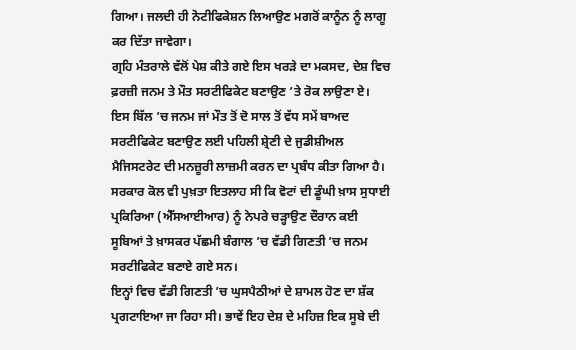ਗਿਆ। ਜਲਦੀ ਹੀ ਨੋਟੀਫਿਕੇਸ਼ਨ ਲਿਆਉਣ ਮਗਰੋਂ ਕਾਨੂੰਨ ਨੂੰ ਲਾਗੂ ਕਰ ਦਿੱਤਾ ਜਾਵੇਗਾ।
ਗ੍ਰਹਿ ਮੰਤਰਾਲੇ ਵੱਲੋਂ ਪੇਸ਼ ਕੀਤੇ ਗਏ ਇਸ ਖਰੜੇ ਦਾ ਮਕਸਦ, ਦੇਸ਼ ਵਿਚ ਫ਼ਰਜ਼ੀ ਜਨਮ ਤੇ ਮੌਤ ਸਰਟੀਫਿਕੇਟ ਬਣਾਉਣ ’ਤੇ ਰੋਕ ਲਾਉਣਾ ਏ। ਇਸ ਬਿੱਲ ’ਚ ਜਨਮ ਜਾਂ ਮੌਤ ਤੋਂ ਦੋ ਸਾਲ ਤੋਂ ਵੱਧ ਸਮੇਂ ਬਾਅਦ ਸਰਟੀਫਿਕੇਟ ਬਣਾਉਣ ਲਈ ਪਹਿਲੀ ਸ਼੍ਰੇਣੀ ਦੇ ਜੁਡੀਸ਼ੀਅਲ ਮੈਜਿਸਟਰੇਟ ਦੀ ਮਨਜ਼ੂਰੀ ਲਾਜ਼ਮੀ ਕਰਨ ਦਾ ਪ੍ਰਬੰਧ ਕੀਤਾ ਗਿਆ ਹੈ। ਸਰਕਾਰ ਕੋਲ ਵੀ ਪੁਖ਼ਤਾ ਇਤਲਾਹ ਸੀ ਕਿ ਵੋਟਾਂ ਦੀ ਡੂੰਘੀ ਖ਼ਾਸ ਸੁਧਾਈ ਪ੍ਰਕਿਰਿਆ (ਐੱਸਆਈਆਰ) ਨੂੰ ਨੇਪਰੇ ਚੜ੍ਹਾਉਣ ਦੌਰਾਨ ਕਈ ਸੂਬਿਆਂ ਤੇ ਖ਼ਾਸਕਰ ਪੱਛਮੀ ਬੰਗਾਲ ’ਚ ਵੱਡੀ ਗਿਣਤੀ ’ਚ ਜਨਮ ਸਰਟੀਫਿਕੇਟ ਬਣਾਏ ਗਏ ਸਨ।
ਇਨ੍ਹਾਂ ਵਿਚ ਵੱਡੀ ਗਿਣਤੀ ’ਚ ਘੁਸਪੈਠੀਆਂ ਦੇ ਸ਼ਾਮਲ ਹੋਣ ਦਾ ਸ਼ੱਕ ਪ੍ਰਗਟਾਇਆ ਜਾ ਰਿਹਾ ਸੀ। ਭਾਵੇਂ ਇਹ ਦੇਸ਼ ਦੇ ਮਹਿਜ਼ ਇਕ ਸੂਬੇ ਦੀ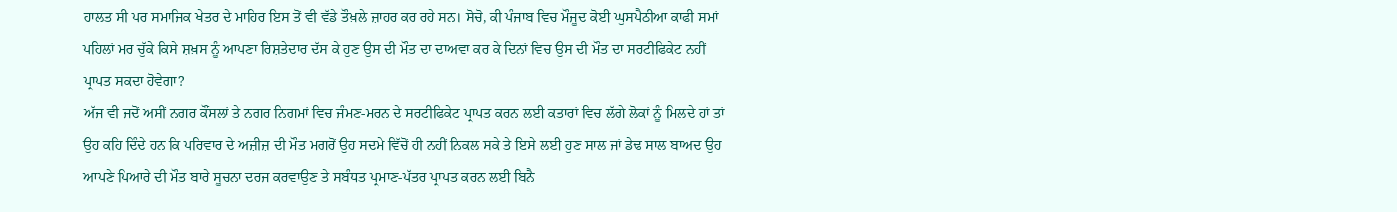ਹਾਲਤ ਸੀ ਪਰ ਸਮਾਜਿਕ ਖੇਤਰ ਦੇ ਮਾਹਿਰ ਇਸ ਤੋਂ ਵੀ ਵੱਡੇ ਤੌਖ਼ਲੇ ਜ਼ਾਹਰ ਕਰ ਰਹੇ ਸਨ। ਸੋਚੋ, ਕੀ ਪੰਜਾਬ ਵਿਚ ਮੌਜੂਦ ਕੋਈ ਘੁਸਪੈਠੀਆ ਕਾਫੀ ਸਮਾਂ ਪਹਿਲਾਂ ਮਰ ਚੁੱਕੇ ਕਿਸੇ ਸ਼ਖ਼ਸ ਨੂੰ ਆਪਣਾ ਰਿਸ਼ਤੇਦਾਰ ਦੱਸ ਕੇ ਹੁਣ ਉਸ ਦੀ ਮੌਤ ਦਾ ਦਾਅਵਾ ਕਰ ਕੇ ਦਿਨਾਂ ਵਿਚ ਉਸ ਦੀ ਮੌਤ ਦਾ ਸਰਟੀਫਿਕੇਟ ਨਹੀਂ ਪ੍ਰਾਪਤ ਸਕਦਾ ਹੋਵੇਗਾ?
ਅੱਜ ਵੀ ਜਦੋਂ ਅਸੀਂ ਨਗਰ ਕੌਂਸਲਾਂ ਤੇ ਨਗਰ ਨਿਗਮਾਂ ਵਿਚ ਜੰਮਣ-ਮਰਨ ਦੇ ਸਰਟੀਫਿਕੇਟ ਪ੍ਰਾਪਤ ਕਰਨ ਲਈ ਕਤਾਰਾਂ ਵਿਚ ਲੱਗੇ ਲੋਕਾਂ ਨੂੰ ਮਿਲਦੇ ਹਾਂ ਤਾਂ ਉਹ ਕਹਿ ਦਿੰਦੇ ਹਨ ਕਿ ਪਰਿਵਾਰ ਦੇ ਅਜ਼ੀਜ਼ ਦੀ ਮੌਤ ਮਗਰੋਂ ਉਹ ਸਦਮੇ ਵਿੱਚੋਂ ਹੀ ਨਹੀਂ ਨਿਕਲ ਸਕੇ ਤੇ ਇਸੇ ਲਈ ਹੁਣ ਸਾਲ ਜਾਂ ਡੇਢ ਸਾਲ ਬਾਅਦ ਉਹ ਆਪਣੇ ਪਿਆਰੇ ਦੀ ਮੌਤ ਬਾਰੇ ਸੂਚਨਾ ਦਰਜ ਕਰਵਾਉਣ ਤੇ ਸਬੰਧਤ ਪ੍ਰਮਾਣ-ਪੱਤਰ ਪ੍ਰਾਪਤ ਕਰਨ ਲਈ ਬਿਨੈ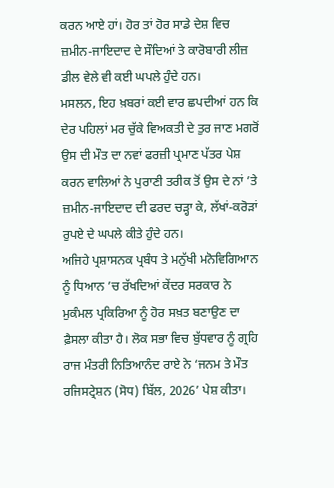ਕਰਨ ਆਏ ਹਾਂ। ਹੋਰ ਤਾਂ ਹੋਰ ਸਾਡੇ ਦੇਸ਼ ਵਿਚ ਜ਼ਮੀਨ-ਜਾਇਦਾਦ ਦੇ ਸੌਦਿਆਂ ਤੇ ਕਾਰੋਬਾਰੀ ਲੀਜ਼ ਡੀਲ ਵੇਲੇ ਵੀ ਕਈ ਘਪਲੇ ਹੁੰਦੇ ਹਨ।
ਮਸਲਨ, ਇਹ ਖ਼ਬਰਾਂ ਕਈ ਵਾਰ ਛਪਦੀਆਂ ਹਨ ਕਿ ਦੇਰ ਪਹਿਲਾਂ ਮਰ ਚੁੱਕੇ ਵਿਅਕਤੀ ਦੇ ਤੁਰ ਜਾਣ ਮਗਰੋਂ ਉਸ ਦੀ ਮੌਤ ਦਾ ਨਵਾਂ ਫਰਜ਼ੀ ਪ੍ਰਮਾਣ ਪੱਤਰ ਪੇਸ਼ ਕਰਨ ਵਾਲਿਆਂ ਨੇ ਪੁਰਾਣੀ ਤਰੀਕ ਤੋਂ ਉਸ ਦੇ ਨਾਂ ’ਤੇ ਜ਼ਮੀਨ-ਜਾਇਦਾਦ ਦੀ ਫਰਦ ਚੜ੍ਹਾ ਕੇ, ਲੱਖਾਂ-ਕਰੋੜਾਂ ਰੁਪਏ ਦੇ ਘਪਲੇ ਕੀਤੇ ਹੁੰਦੇ ਹਨ।
ਅਜਿਹੇ ਪ੍ਰਸ਼ਾਸਨਕ ਪ੍ਰਬੰਧ ਤੇ ਮਨੁੱਖੀ ਮਨੋਵਿਗਿਆਨ ਨੂੰ ਧਿਆਨ ’ਚ ਰੱਖਦਿਆਂ ਕੇਂਦਰ ਸਰਕਾਰ ਨੇ ਮੁਕੰਮਲ ਪ੍ਰਕਿਰਿਆ ਨੂੰ ਹੋਰ ਸਖ਼ਤ ਬਣਾਉਣ ਦਾ ਫ਼ੈਸਲਾ ਕੀਤਾ ਹੈ। ਲੋਕ ਸਭਾ ਵਿਚ ਬੁੱਧਵਾਰ ਨੂੰ ਗ੍ਰਹਿ ਰਾਜ ਮੰਤਰੀ ਨਿਤਿਆਨੰਦ ਰਾਏ ਨੇ ‘ਜਨਮ ਤੇ ਮੌਤ ਰਜਿਸਟ੍ਰੇਸ਼ਨ (ਸੋਧ) ਬਿੱਲ, 2026’ ਪੇਸ਼ ਕੀਤਾ।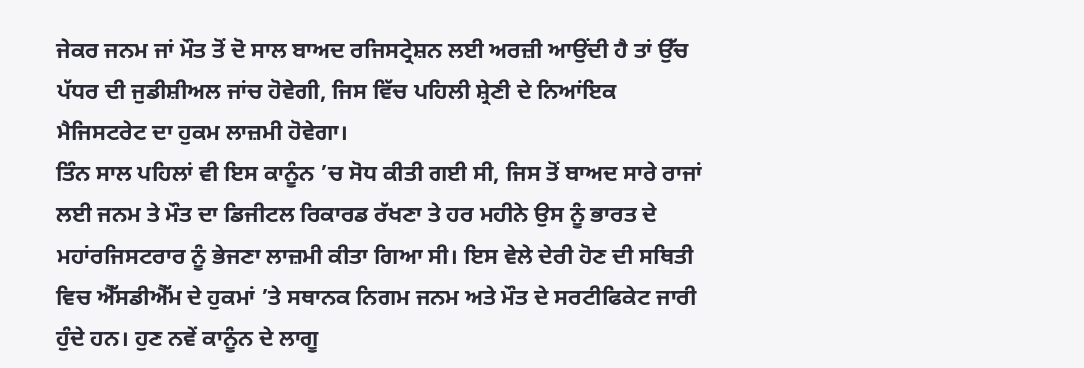ਜੇਕਰ ਜਨਮ ਜਾਂ ਮੌਤ ਤੋਂ ਦੋ ਸਾਲ ਬਾਅਦ ਰਜਿਸਟ੍ਰੇਸ਼ਨ ਲਈ ਅਰਜ਼ੀ ਆਉਂਦੀ ਹੈ ਤਾਂ ਉੱਚ ਪੱਧਰ ਦੀ ਜੁਡੀਸ਼ੀਅਲ ਜਾਂਚ ਹੋਵੇਗੀ, ਜਿਸ ਵਿੱਚ ਪਹਿਲੀ ਸ਼੍ਰੇਣੀ ਦੇ ਨਿਆਂਇਕ ਮੈਜਿਸਟਰੇਟ ਦਾ ਹੁਕਮ ਲਾਜ਼ਮੀ ਹੋਵੇਗਾ।
ਤਿੰਨ ਸਾਲ ਪਹਿਲਾਂ ਵੀ ਇਸ ਕਾਨੂੰਨ ’ਚ ਸੋਧ ਕੀਤੀ ਗਈ ਸੀ, ਜਿਸ ਤੋਂ ਬਾਅਦ ਸਾਰੇ ਰਾਜਾਂ ਲਈ ਜਨਮ ਤੇ ਮੌਤ ਦਾ ਡਿਜੀਟਲ ਰਿਕਾਰਡ ਰੱਖਣਾ ਤੇ ਹਰ ਮਹੀਨੇ ਉਸ ਨੂੰ ਭਾਰਤ ਦੇ ਮਹਾਂਰਜਿਸਟਰਾਰ ਨੂੰ ਭੇਜਣਾ ਲਾਜ਼ਮੀ ਕੀਤਾ ਗਿਆ ਸੀ। ਇਸ ਵੇਲੇ ਦੇਰੀ ਹੋਣ ਦੀ ਸਥਿਤੀ ਵਿਚ ਐੱਸਡੀਐੱਮ ਦੇ ਹੁਕਮਾਂ ’ਤੇ ਸਥਾਨਕ ਨਿਗਮ ਜਨਮ ਅਤੇ ਮੌਤ ਦੇ ਸਰਟੀਫਿਕੇਟ ਜਾਰੀ ਹੁੰਦੇ ਹਨ। ਹੁਣ ਨਵੇਂ ਕਾਨੂੰਨ ਦੇ ਲਾਗੂ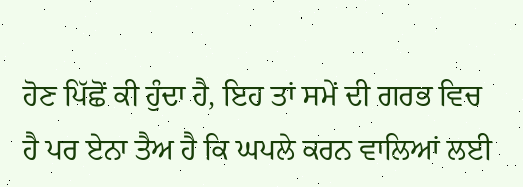ਹੋਣ ਪਿੱਛੋਂ ਕੀ ਹੁੰਦਾ ਹੈ, ਇਹ ਤਾਂ ਸਮੇਂ ਦੀ ਗਰਭ ਵਿਚ ਹੈ ਪਰ ਏਨਾ ਤੈਅ ਹੈ ਕਿ ਘਪਲੇ ਕਰਨ ਵਾਲਿਆਂ ਲਈ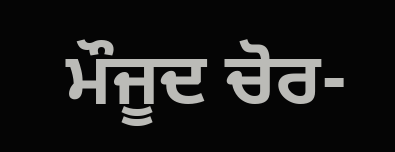ਮੌਜੂਦ ਚੋਰ-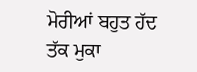ਮੋਰੀਆਂ ਬਹੁਤ ਹੱਦ ਤੱਕ ਮੁਕਾ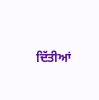ਦਿੱਤੀਆਂ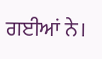ਗਈਆਂ ਨੇ।